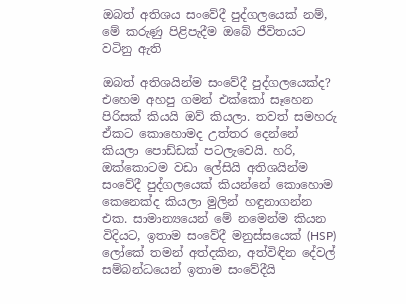ඔබත් අතිශය සංවේදී පුද්ගලයෙක් නම්, මේ කරුණු පිළිපැදීම ඔබේ ජීවිතයට වටිනු ඇති

ඔබත් අතිශයින්ම සංවේදී පුද්ගලයෙක්ද? එහෙම අහපු ගමන් එක්කෝ සෑහෙන පිරිසක් කියයි ඔව් කියලා. තවත් සමහරු ඒකට කොහොමද උත්තර දෙන්නේ කියලා පොඩ්ඩක් පටලැවෙයි. හරි, ඔක්කොටම වඩා ලේසියි අතිශයින්ම සංවේදී පුද්ගලයෙක් කියන්නේ කොහොම කෙනෙක්ද කියලා මුලින් හඳුනාගන්න එක. සාමාන්‍යයෙන් මේ නමෙන්ම කියන විදියට, ඉතාම සංවේදී මනුස්සයෙක් (HSP) ලෝකේ තමන් අත්දකින, අත්විඳින දේවල් සම්බන්ධයෙන් ඉතාම සංවේදීයි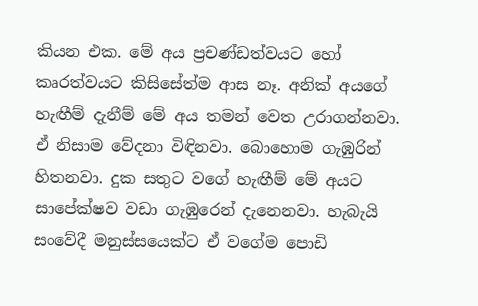කියන එක. මේ අය ප්‍රචණ්ඩත්වයට හෝ කෘරත්වයට කිසිසේත්ම ආස නෑ. අනික් අයගේ හැඟීම් දැනීම් මේ අය තමන් වෙත උරාගන්නවා. ඒ නිසාම වේදනා විඳිනවා. බොහොම ගැඹුරින් හිතනවා. දුක සතුට වගේ හැඟීම් මේ අයට සාපේක්ෂව වඩා ගැඹුරෙන් දැනෙනවා. හැබැයි සංවේදී මනුස්සයෙක්ට ඒ වගේම පොඩි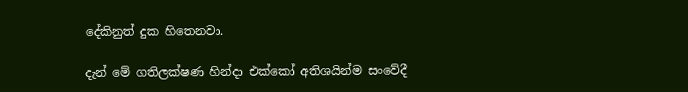දේකිනුත් දුක හිතෙනවා.

දැන් මේ ගතිලක්ෂණ හින්දා එක්කෝ අතිශයින්ම සංවේදී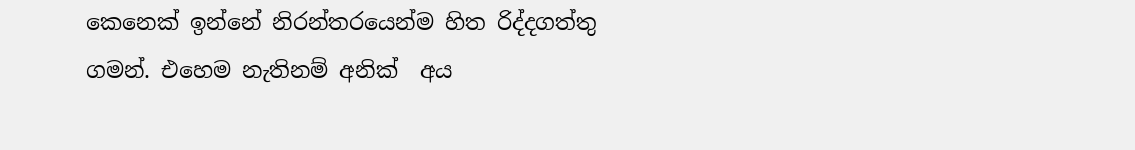කෙනෙක් ඉන්නේ නිරන්තරයෙන්ම හිත රිද්දගත්තු ගමන්. එහෙම නැතිනම් අනික්  අය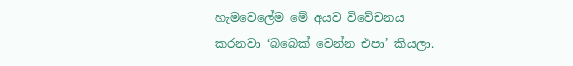හැමවෙලේම මේ අයව විවේචනය කරනවා ‘බබෙක් වෙන්න එපා’ කියලා.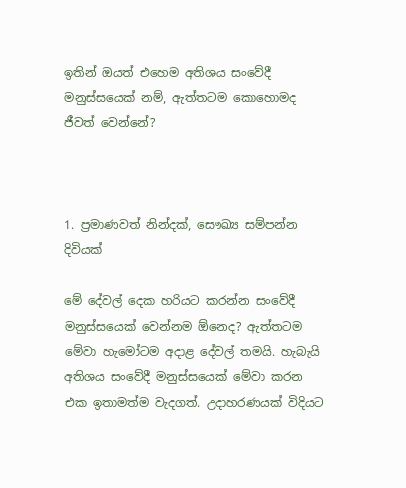ඉතින් ඔයත් එහෙම අතිශය සංවේදී මනුස්සයෙක් නම්, ඇත්තටම කොහොමද ජීවත් වෙන්නේ?



1. ප්‍රමාණවත් නින්දක්, සෞඛ්‍ය සම්පන්න දිවියක්

මේ දේවල් දෙක හරියට කරන්න සංවේදී මනුස්සයෙක් වෙන්නම ඕනෙද? ඇත්තටම මේවා හැමෝටම අදාළ දේවල් තමයි. හැබැයි අතිශය සංවේදී මනුස්සයෙක් මේවා කරන එක ඉතාමත්ම වැදගත්. උදාහරණයක් විදියට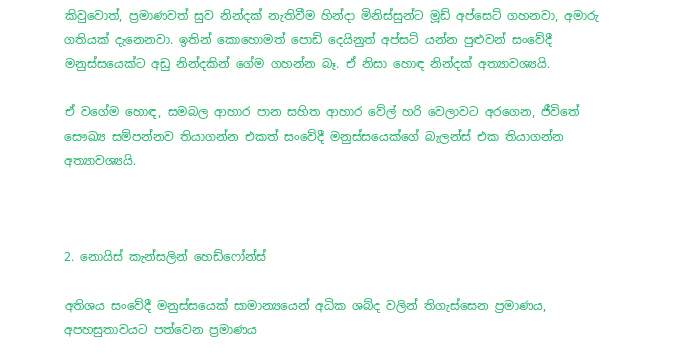කිවුවොත්, ප්‍රමාණවත් සුව නින්දක් නැතිවීම හින්දා මිනිස්සුන්ට මූඩ් අප්සෙට් ගහනවා, අමාරු ගතියක් දැනෙනවා. ඉතින් කොහොමත් පොඩි දෙයිනුත් අප්සට් යන්න පුළුවන් සංවේදී මනුස්සයෙක්ට අඩු නින්දකින් ගේම ගහන්න බෑ. ඒ නිසා හොඳ නින්දක් අත්‍යාවශ්‍යයි.

ඒ වගේම හොඳ, සමබල ආහාර පාන සහිත ආහාර වේල් හරි වෙලාවට අරගෙන, ජීවිතේ සෞඛ්‍ය සම්පන්නව තියාගන්න එකත් සංවේදී මනුස්සයෙක්ගේ බැලන්ස් එක තියාගන්න අත්‍යාවශ්‍යයි.



2. නොයිස් කැන්සලින් හෙඩ්ෆෝන්ස්

අතිශය සංවේදී මනුස්සයෙක් සාමාන්‍යයෙන් අධික ශබ්ද වලින් තිගැස්සෙන ප්‍රමාණය, අපහසුතාවයට පත්වෙන ප්‍රමාණය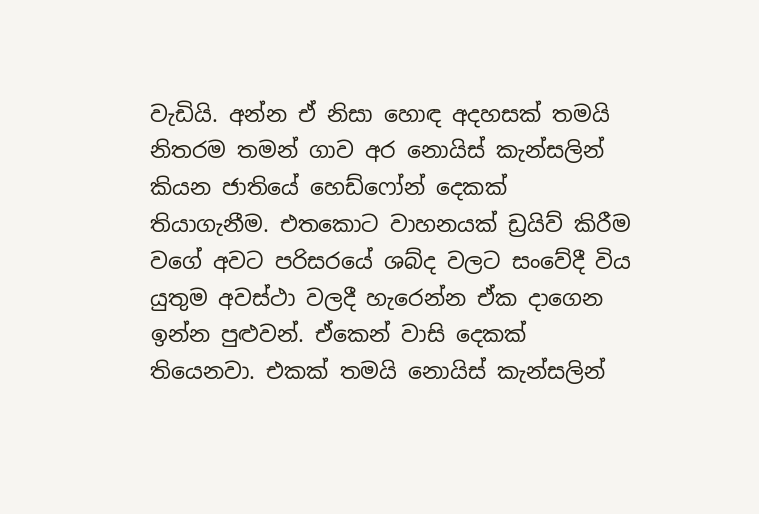වැඩියි. අන්න ඒ නිසා හොඳ අදහසක් තමයි නිතරම තමන් ගාව අර නොයිස් කැන්සලින් කියන ජාතියේ හෙඩ්ෆෝන් දෙකක් තියාගැනීම. එතකොට වාහනයක් ඩ්‍රයිව් කිරීම වගේ අවට පරිසරයේ ශබ්ද වලට සංවේදී විය යුතුම අවස්ථා වලදී හැරෙන්න ඒක දාගෙන ඉන්න පුළුවන්. ඒකෙන් වාසි දෙකක් තියෙනවා. එකක් තමයි නොයිස් කැන්සලින්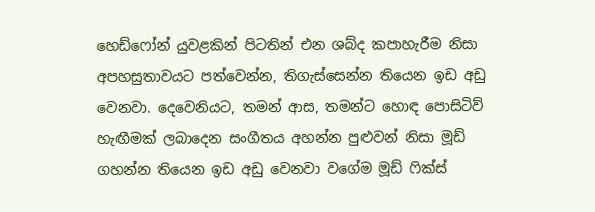හෙඩ්ෆෝන් යුවළකින් පිටතින් එන ශබ්ද කපාහැරීම නිසා අපහසුතාවයට පත්වෙන්න, තිගැස්සෙන්න තියෙන ඉඩ අඩු වෙනවා. දෙවෙනියට, තමන් ආස, තමන්ට හොඳ පොසිටිව් හැඟීමක් ලබාදෙන සංගීතය අහන්න පුළුවන් නිසා මූඩ් ගහන්න තියෙන ඉඩ අඩු වෙනවා වගේම මූඩ් ෆික්ස්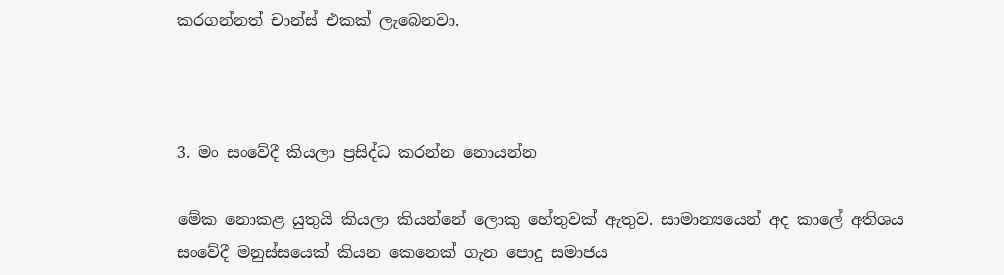කරගන්නත් චාන්ස් එකක් ලැබෙනවා.



3. මං සංවේදී කියලා ප්‍රසිද්ධ කරන්න නොයන්න

මේක නොකළ යුතුයි කියලා කියන්නේ ලොකු හේතුවක් ඇතුව. සාමාන්‍යයෙන් අද කාලේ අතිශය සංවේදී මනුස්සයෙක් කියන කෙනෙක් ගැන පොදු සමාජය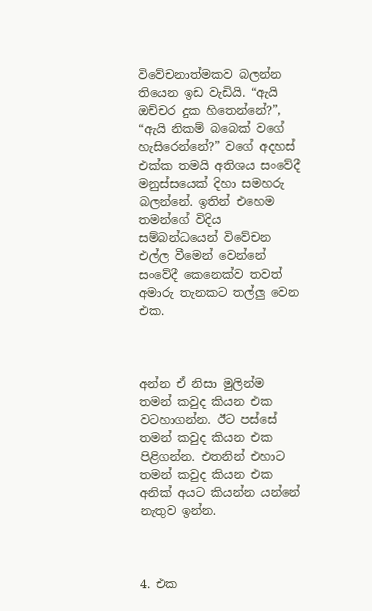විවේචනාත්මකව බලන්න තියෙන ඉඩ වැඩියි. “ඇයි ඔච්චර දුක හිතෙන්නේ?”, “ඇයි නිකම් බබෙක් වගේ හැසිරෙන්නේ?” වගේ අදහස් එක්ක තමයි අතිශය සංවේදී මනුස්සයෙක් දිහා සමහරු බලන්නේ. ඉතින් එහෙම තමන්ගේ විදිය සම්බන්ධයෙන් විවේචන එල්ල වීමෙන් වෙන්නේ සංවේදී කෙනෙක්ව තවත් අමාරු තැනකට තල්ලු වෙන එක.



අන්න ඒ නිසා මුලින්ම තමන් කවුද කියන එක වටහාගන්න. ඊට පස්සේ තමන් කවුද කියන එක පිළිගන්න. එතනින් එහාට තමන් කවුද කියන එක අනික් අයට කියන්න යන්නේ නැතුව ඉන්න.



4. එක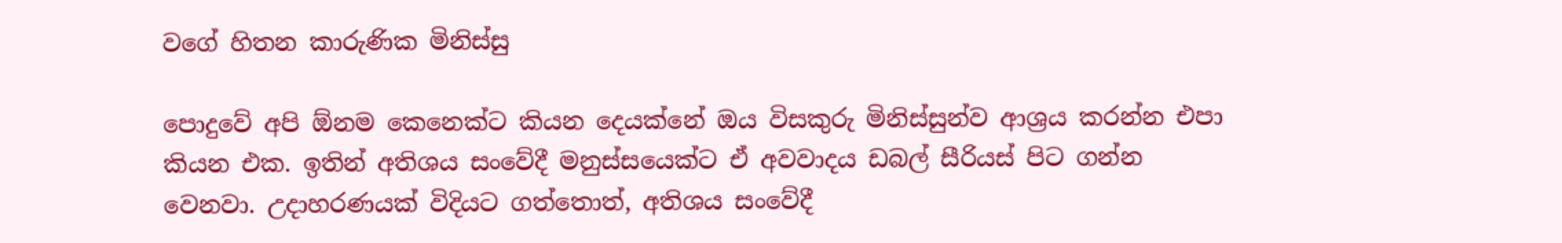වගේ හිතන කාරුණික මිනිස්සු

පොදුවේ අපි ඕනම කෙනෙක්ට කියන දෙයක්නේ ඔය විසකුරු මිනිස්සුන්ව ආශ්‍රය කරන්න එපා කියන එක. ඉතින් අතිශය සංවේදී මනුස්සයෙක්ට ඒ අවවාදය ඩබල් සීරියස් පිට ගන්න වෙනවා. උදාහරණයක් විදියට ගත්තොත්, අතිශය සංවේදී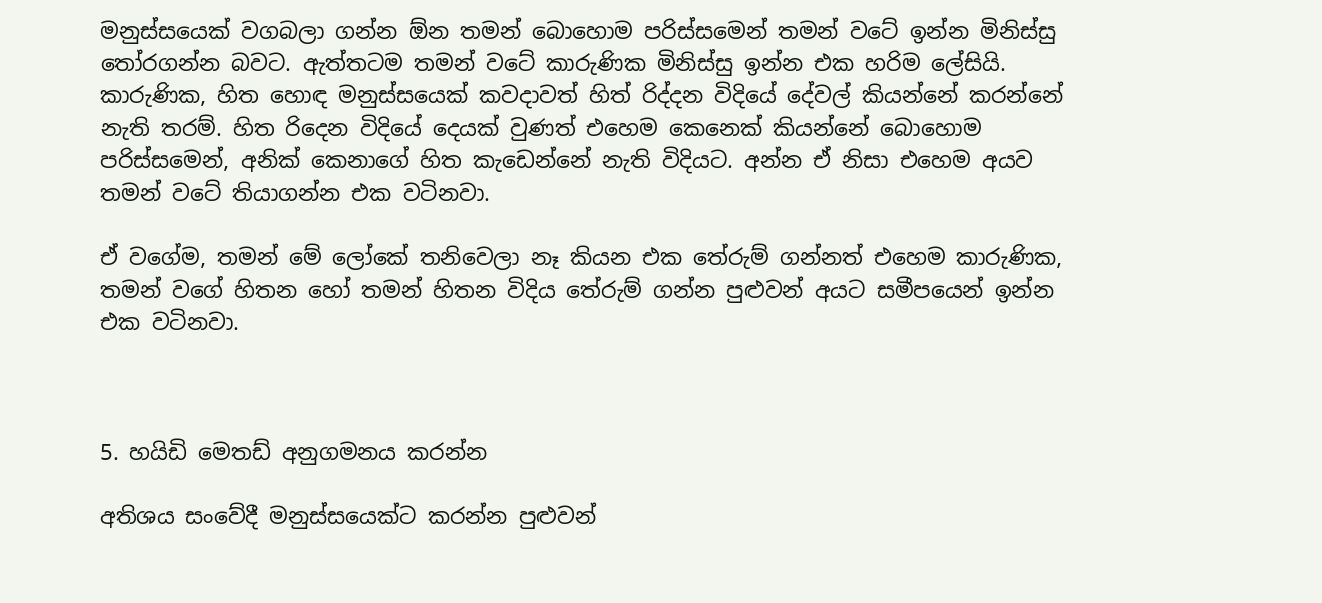මනුස්සයෙක් වගබලා ගන්න ඕන තමන් බොහොම පරිස්සමෙන් තමන් වටේ ඉන්න මිනිස්සු තෝරගන්න බවට. ඇත්තටම තමන් වටේ කාරුණික මිනිස්සු ඉන්න එක හරිම ලේසියි. කාරුණික, හිත හොඳ මනුස්සයෙක් කවදාවත් හිත් රිද්දන විදියේ දේවල් කියන්නේ කරන්නේ නැති තරම්. හිත රිදෙන විදියේ දෙයක් වුණත් එහෙම කෙනෙක් කියන්නේ බොහොම පරිස්සමෙන්, අනික් කෙනාගේ හිත කැඩෙන්නේ නැති විදියට. අන්න ඒ නිසා එහෙම අයව තමන් වටේ තියාගන්න එක වටිනවා.

ඒ වගේම, තමන් මේ ලෝකේ තනිවෙලා නෑ කියන එක තේරුම් ගන්නත් එහෙම කාරුණික, තමන් වගේ හිතන හෝ තමන් හිතන විදිය තේරුම් ගන්න පුළුවන් අයට සමීපයෙන් ඉන්න එක වටිනවා.



5. හයිඩි මෙතඩ් අනුගමනය කරන්න

අතිශය සංවේදී මනුස්සයෙක්ට කරන්න පුළුවන්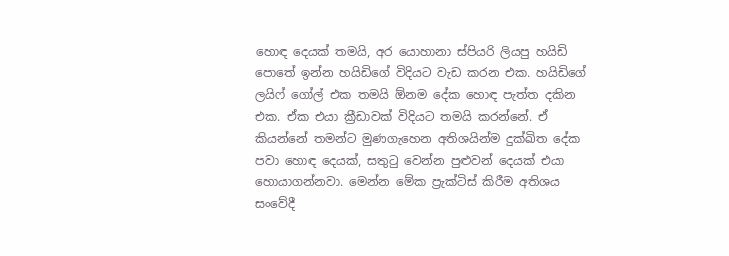හොඳ දෙයක් තමයි, අර යොහානා ස්පියරි ලියපු හයිඩි පොතේ ඉන්න හයිඩිගේ විදියට වැඩ කරන එක. හයිඩිගේ ලයිෆ් ගෝල් එක තමයි ඕනම දේක හොඳ පැත්ත දකින එක. ඒක එයා ක්‍රීඩාවක් විදියට තමයි කරන්නේ. ඒ කියන්නේ තමන්ට මුණගැහෙන අතිශයින්ම දුක්ඛිත දේක පවා හොඳ දෙයක්, සතුටු වෙන්න පුළුවන් දෙයක් එයා හොයාගන්නවා. මෙන්න මේක ප්‍රැක්ටිස් කිරීම අතිශය සංවේදී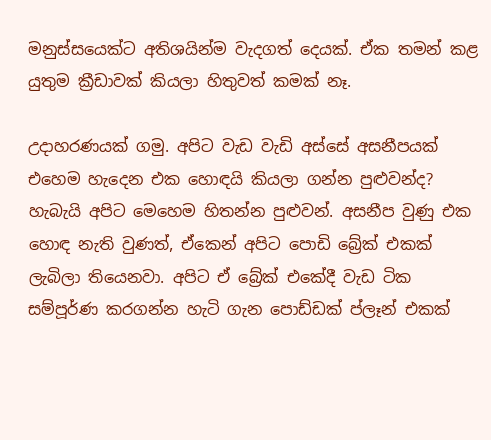මනුස්සයෙක්ට අතිශයින්ම වැදගත් දෙයක්. ඒක තමන් කළ යුතුම ක්‍රීඩාවක් කියලා හිතුවත් කමක් නෑ.

උදාහරණයක් ගමු. අපිට වැඩ වැඩි අස්සේ අසනීපයක් එහෙම හැදෙන එක හොඳයි කියලා ගන්න පුළුවන්ද? හැබැයි අපිට මෙහෙම හිතන්න පුළුවන්. අසනීප වුණු එක හොඳ නැති වුණත්, ඒකෙන් අපිට පොඩි බ්‍රේක් එකක් ලැබිලා තියෙනවා. අපිට ඒ බ්‍රේක් එකේදී වැඩ ටික සම්පූර්ණ කරගන්න හැටි ගැන පොඩ්ඩක් ප්ලෑන් එකක්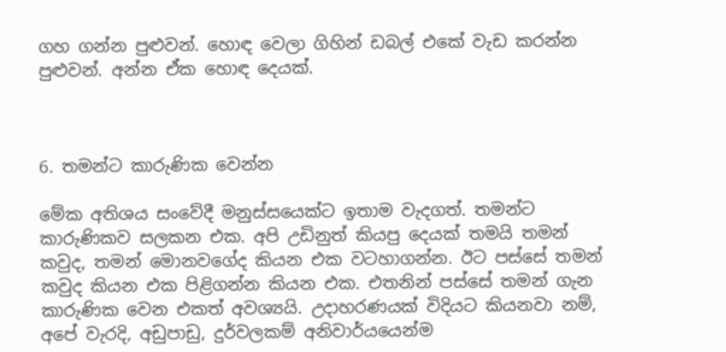ගහ ගන්න පුළුවන්. හොඳ වෙලා ගිහින් ඩබල් එකේ වැඩ කරන්න පුළුවන්. අන්න ඒක හොඳ දෙයක්.



6. තමන්ට කාරුණික වෙන්න

මේක අතිශය සංවේදී මනුස්සයෙක්ට ඉතාම වැදගත්. තමන්ට කාරුණිකව සලකන එක. අපි උඩිනුත් කියපු දෙයක් තමයි තමන් කවුද, තමන් මොනවගේද කියන එක වටහාගන්න. ඊට පස්සේ තමන් කවුද කියන එක පිළිගන්න කියන එක. එතනින් පස්සේ තමන් ගැන කාරුණික වෙන එකත් අවශ්‍යයි. උදාහරණයක් විදියට කියනවා නම්, අපේ වැරදි, අඩුපාඩු, දුර්වලකම් අනිවාර්යයෙන්ම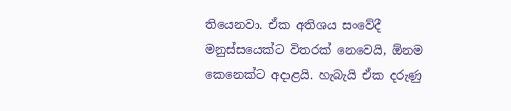තියෙනවා. ඒක අතිශය සංවේදී මනුස්සයෙක්ට විතරක් නෙවෙයි, ඕනම කෙනෙක්ට අදාළයි. හැබැයි ඒක දරුණු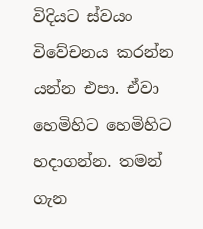විදියට ස්වයං විවේචනය කරන්න යන්න එපා. ඒවා හෙමිහිට හෙමිහිට හදාගන්න. තමන් ගැන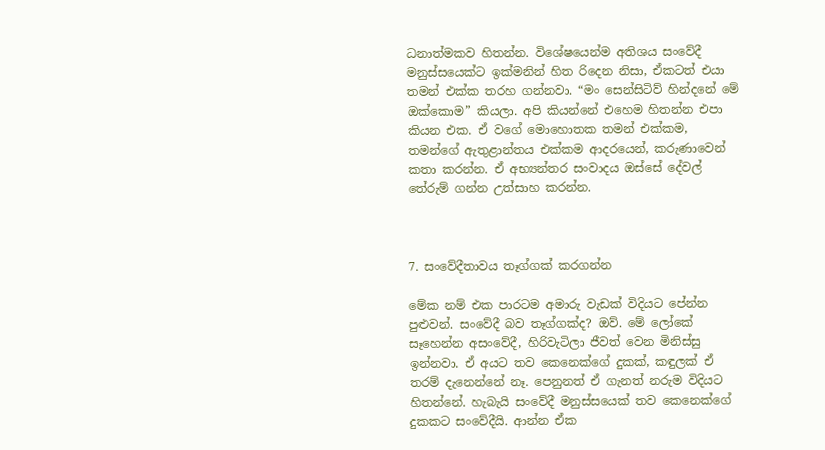ධනාත්මකව හිතන්න. විශේෂයෙන්ම අතිශය සංවේදී මනුස්සයෙක්ට ඉක්මනින් හිත රිදෙන නිසා, ඒකටත් එයා තමන් එක්ක තරහ ගන්නවා. “මං සෙන්සිටිව් හින්දනේ මේ ඔක්කොම” කියලා. අපි කියන්නේ එහෙම හිතන්න එපා කියන එක. ඒ වගේ මොහොතක තමන් එක්කම, තමන්ගේ ඇතුළාන්තය එක්කම ආදරයෙන්, කරුණාවෙන් කතා කරන්න. ඒ අභ්‍යන්තර සංවාදය ඔස්සේ දේවල් තේරුම් ගන්න උත්සාහ කරන්න.



7. සංවේදීතාවය තෑග්ගක් කරගන්න

මේක නම් එක පාරටම අමාරු වැඩක් විදියට පේන්න පුළුවන්. සංවේදී බව තෑග්ගක්ද? ඔව්. මේ ලෝකේ සෑහෙන්න අසංවේදී, හිරිවැටිලා ජීවත් වෙන මිනිස්සු ඉන්නවා. ඒ අයට තව කෙනෙක්ගේ දුකක්, කඳුලක් ඒ තරම් දැනෙන්නේ නෑ. පෙනුනත් ඒ ගැනත් නරුම විදියට හිතන්නේ. හැබැයි සංවේදී මනුස්සයෙක් තව කෙනෙක්ගේ දුකකට සංවේදීයි. ආන්න ඒක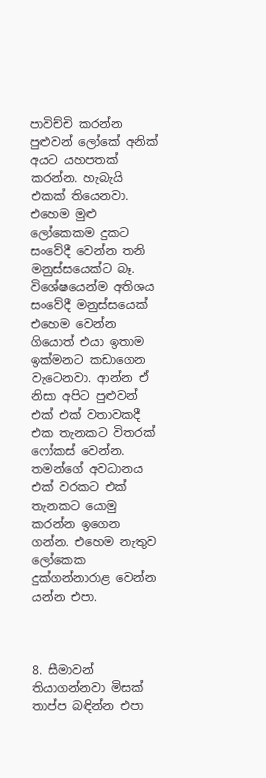පාවිච්චි කරන්න පුළුවන් ලෝකේ අනික් අයට යහපතක් කරන්න. හැබැයි එකක් තියෙනවා. එහෙම මුළු ලෝකෙකම දුකට සංවේදී වෙන්න තනි මනුස්සයෙක්ට බෑ. විශේෂයෙන්ම අතිශය සංවේදී මනුස්සයෙක් එහෙම වෙන්න ගියොත් එයා ඉතාම ඉක්මනට කඩාගෙන වැටෙනවා. ආන්න ඒ නිසා අපිට පුළුවන් එක් එක් වතාවකදී එක තැනකට විතරක් ෆෝකස් වෙන්න. තමන්ගේ අවධානය එක් වරකට එක් තැනකට යොමු කරන්න ඉගෙන ගන්න. එහෙම නැතුව ලෝකෙක දුක්ගන්නාරාළ වෙන්න යන්න එපා.



8. සීමාවන් තියාගන්නවා මිසක් තාප්ප බඳින්න එපා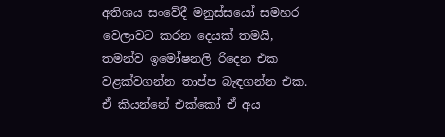අතිශය සංවේදී මනුස්සයෝ සමහර වෙලාවට කරන දෙයක් තමයි, තමන්ව ඉමෝෂනලි රිදෙන එක වළක්වගන්න තාප්ප බැඳගන්න එක. ඒ කියන්නේ එක්කෝ ඒ අය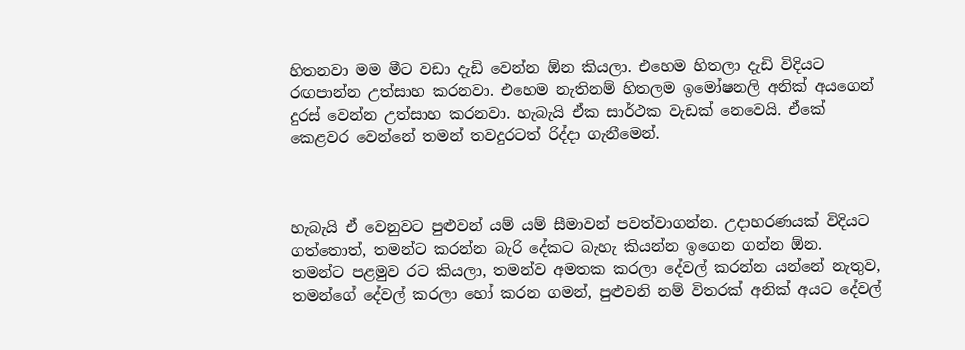හිතනවා මම මීට වඩා දැඩි වෙන්න ඕන කියලා. එහෙම හිතලා දැඩි විදියට රඟපාන්න උත්සාහ කරනවා. එහෙම නැතිනම් හිතලම ඉමෝෂනලි අනික් අයගෙන් දුරස් වෙන්න උත්සාහ කරනවා. හැබැයි ඒක සාර්ථක වැඩක් නෙවෙයි. ඒකේ කෙළවර වෙන්නේ තමන් තවදුරටත් රිද්දා ගැනීමෙන්.



හැබැයි ඒ වෙනුවට පුළුවන් යම් යම් සීමාවන් පවත්වාගන්න. උදාහරණයක් විදියට ගත්තොත්, තමන්ට කරන්න බැරි දේකට බැහැ කියන්න ඉගෙන ගන්න ඕන. තමන්ට පළමුව රට කියලා, තමන්ව අමතක කරලා දේවල් කරන්න යන්නේ නැතුව, තමන්ගේ දේවල් කරලා හෝ කරන ගමන්, පුළුවනි නම් විතරක් අනික් අයට දේවල්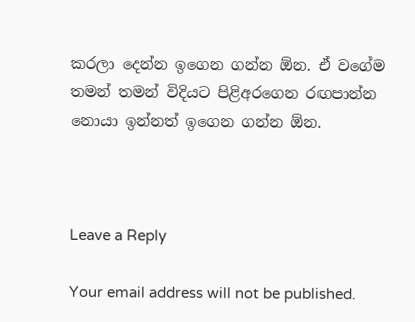කරලා දෙන්න ඉගෙන ගන්න ඕන. ඒ වගේම තමන් තමන් විදියට පිළිඅරගෙන රඟපාන්න නොයා ඉන්නත් ඉගෙන ගන්න ඕන.



Leave a Reply

Your email address will not be published.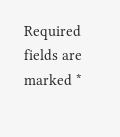Required fields are marked *